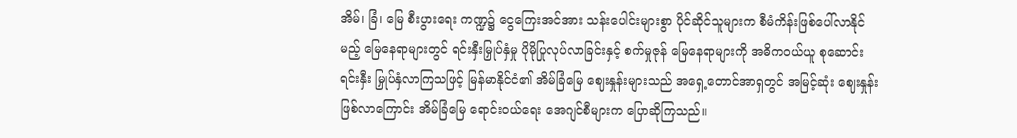အိမ်၊ ခြံ၊ မြေ စီးပွားရေး ကဏ္ဍ၌ ငွေကြေးအင်အား သန်းပေါင်းများစွာ ပိုင်ဆိုင်သူများက စီမံကိန်းဖြစ်ပေါ်လာနိုင်မည့် မြေနေရာများတွင် ရင်းနှီးမြှုပ်နှံမှု ပိုမိုပြုလုပ်လာခြင်းနှင့် စက်မှုဇုန် မြေနေရာများကို အဓိကဝယ်ယူ စုဆောင်း ရင်းနှီး မြှုပ်နှံလာကြသဖြင့် မြန်မာနိုင်ငံ၏ အိမ်ခြံမြေ ဈေးနှုန်းများသည် အရှေ့တောင်အာရှတွင် အမြင့်ဆုံး ဈေးနှုန်း ဖြစ်လာကြောင်း အိမ်ခြံမြေ ရောင်းဝယ်ရေး အေဂျင်စီများက ပြောဆိုကြသည်။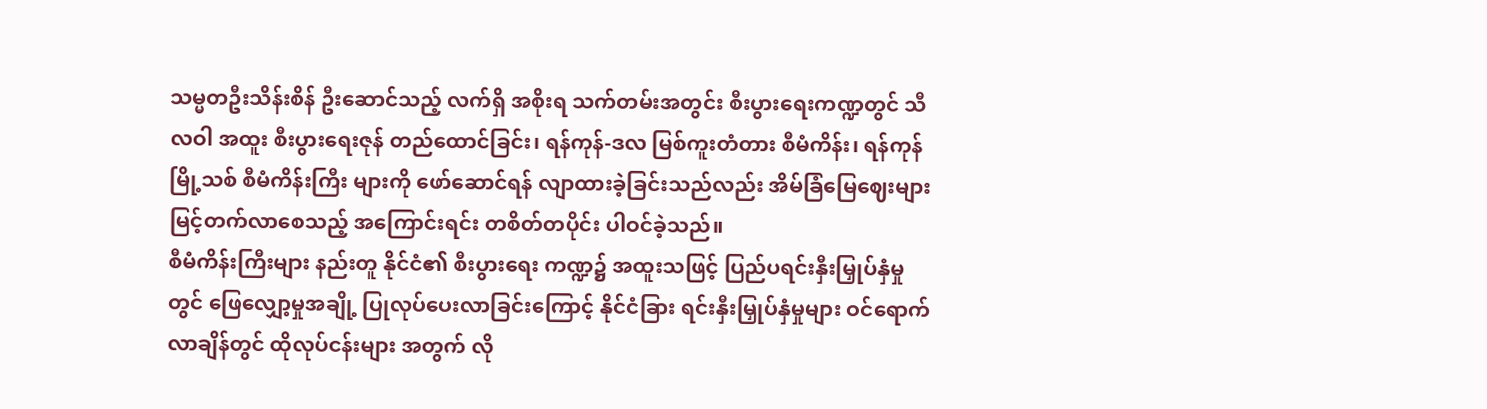သမ္မတဦးသိန်းစိန် ဦးဆောင်သည့် လက်ရှိ အစိုးရ သက်တမ်းအတွင်း စီးပွားရေးကဏ္ဍတွင် သီလဝါ အထူး စီးပွားရေးဇုန် တည်ထောင်ခြင်း၊ ရန်ကုန်-ဒလ မြစ်ကူးတံတား စီမံကိန်း၊ ရန်ကုန်မြို့သစ် စီမံကိန်းကြီး များကို ဖော်ဆောင်ရန် လျာထားခဲ့ခြင်းသည်လည်း အိမ်ခြံမြေဈေးများ မြင့်တက်လာစေသည့် အကြောင်းရင်း တစိတ်တပိုင်း ပါဝင်ခဲ့သည်။
စီမံကိန်းကြီးများ နည်းတူ နိုင်ငံ၏ စီးပွားရေး ကဏ္ဍ၌ အထူးသဖြင့် ပြည်ပရင်းနှီးမြှုပ်နှံမှုတွင် ဖြေလျှော့မှုအချို့ ပြုလုပ်ပေးလာခြင်းကြောင့် နိုင်ငံခြား ရင်းနှီးမြှုပ်နှံမှုများ ဝင်ရောက်လာချိန်တွင် ထိုလုပ်ငန်းများ အတွက် လို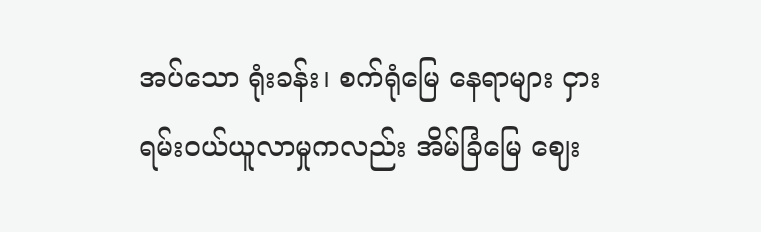အပ်သော ရုံးခန်း၊ စက်ရုံမြေ နေရာများ ငှားရမ်းဝယ်ယူလာမှုကလည်း အိမ်ခြံမြေ ဈေး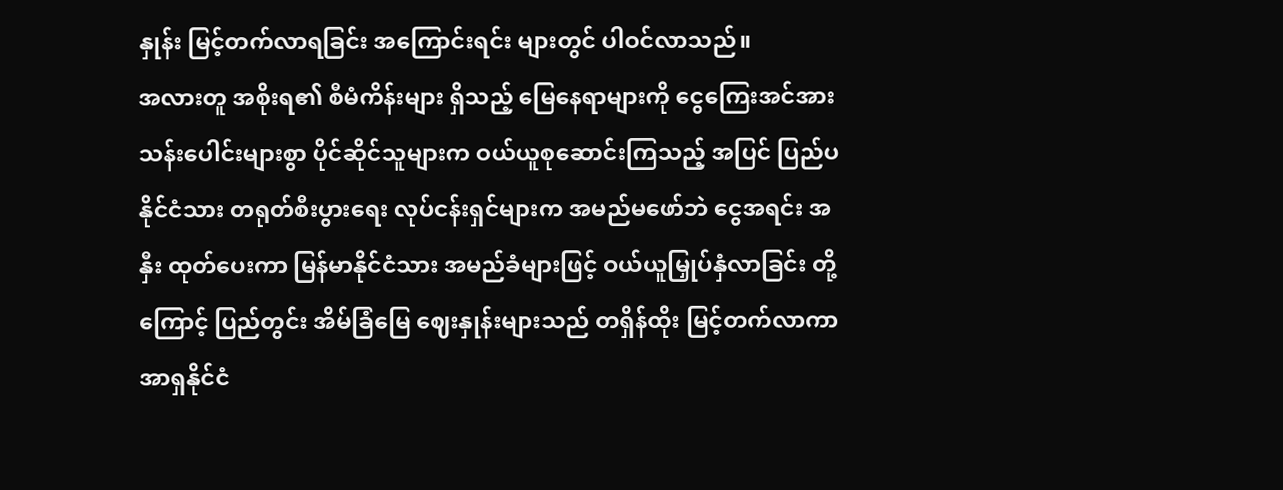နှုန်း မြင့်တက်လာရခြင်း အကြောင်းရင်း များတွင် ပါဝင်လာသည်။
အလားတူ အစိုးရ၏ စီမံကိန်းများ ရှိသည့် မြေနေရာများကို ငွေကြေးအင်အား သန်းပေါင်းများစွာ ပိုင်ဆိုင်သူများက ဝယ်ယူစုဆောင်းကြသည့် အပြင် ပြည်ပနိုင်ငံသား တရုတ်စီးပွားရေး လုပ်ငန်းရှင်များက အမည်မဖော်ဘဲ ငွေအရင်း အနှီး ထုတ်ပေးကာ မြန်မာနိုင်ငံသား အမည်ခံများဖြင့် ဝယ်ယူမြှုပ်နှံလာခြင်း တို့ကြောင့် ပြည်တွင်း အိမ်ခြံမြေ ဈေးနှုန်းများသည် တရှိန်ထိုး မြင့်တက်လာကာ အာရှနိုင်ငံ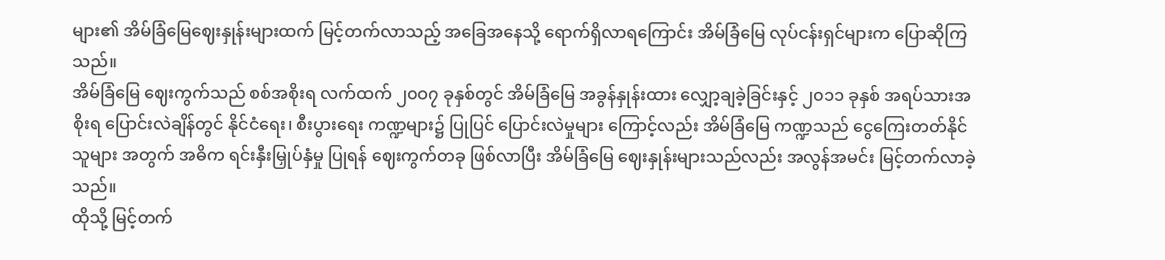များ၏ အိမ်ခြံမြေဈေးနှုန်းများထက် မြင့်တက်လာသည့် အခြေအနေသို့ ရောက်ရှိလာရကြောင်း အိမ်ခြံမြေ လုပ်ငန်းရှင်များက ပြောဆိုကြသည်။
အိမ်ခြံမြေ ဈေးကွက်သည် စစ်အစိုးရ လက်ထက် ၂၀ဝ၇ ခုနှစ်တွင် အိမ်ခြံမြေ အခွန်နှုန်းထား လျှော့ချခဲ့ခြင်းနှင့် ၂၀၁၁ ခုနှစ် အရပ်သားအစိုးရ ပြောင်းလဲချိန်တွင် နိုင်ငံရေး၊ စီးပွားရေး ကဏ္ဍများ၌ ပြုပြင် ပြောင်းလဲမှုများ ကြောင့်လည်း အိမ်ခြံမြေ ကဏ္ဍသည် ငွေကြေးတတ်နိုင်သူများ အတွက် အဓိက ရင်းနှီးမြှုပ်နှံမှု ပြုရန် ဈေးကွက်တခု ဖြစ်လာပြီး အိမ်ခြံမြေ ဈေးနှုန်းများသည်လည်း အလွန်အမင်း မြင့်တက်လာခဲ့သည်။
ထိုသို့ မြင့်တက်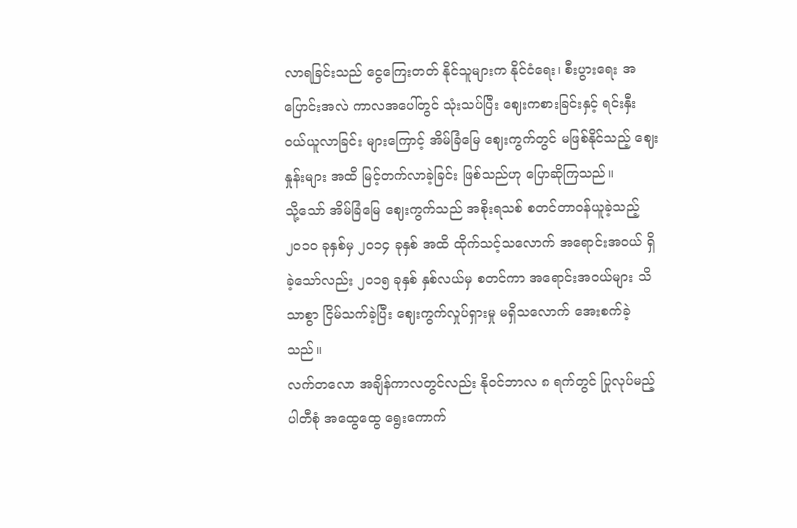လာရခြင်းသည် ငွေကြေးတတ် နိုင်သူများက နိုင်ငံရေး၊ စီးပွားရေး အပြောင်းအလဲ ကာလအပေါ်တွင် သုံးသပ်ပြီး ဈေးကစားခြင်းနှင့် ရင်းနှီး ဝယ်ယူလာခြင်း များကြောင့် အိမ်ခြံမြေ ဈေးကွက်တွင် မဖြစ်နိုင်သည့် ဈေးနှုန်းများ အထိ မြင့်တက်လာခဲ့ခြင်း ဖြစ်သည်ဟု ပြောဆိုကြသည်။
သို့သော် အိမ်ခြံမြေ ဈေးကွက်သည် အစိုးရသစ် စတင်တာဝန်ယူခဲ့သည့် ၂၀၁၀ ခုနှစ်မှ ၂၀၁၄ ခုနှစ် အထိ ထိုက်သင့်သလောက် အရောင်းအဝယ် ရှိခဲ့သော်လည်း ၂၀၁၅ ခုနှစ် နှစ်လယ်မှ စတင်ကာ အရောင်းအဝယ်များ သိသာစွာ ငြိမ်သက်ခဲ့ပြီး ဈေးကွက်လှုပ်ရှားမှု မရှိသလောက် အေးစက်ခဲ့သည်။
လက်တလော အချိန်ကာလတွင်လည်း နိုဝင်ဘာလ ၈ ရက်တွင် ပြုလုပ်မည့် ပါတီစုံ အထွေထွေ ရွေးကောက်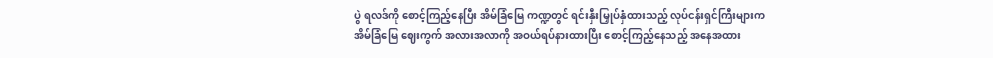ပွဲ ရလဒ်ကို စောင့်ကြည့်နေပြီး အိမ်ခြံမြေ ကဏ္ဍတွင် ရင်းနှီးမြှုပ်နှံထားသည့် လုပ်ငန်းရှင်ကြီးများက အိမ်ခြံမြေ ဈေးကွက် အလားအလာကို အဝယ်ရပ်နားထားပြီး စောင့်ကြည့်နေသည့် အနေအထား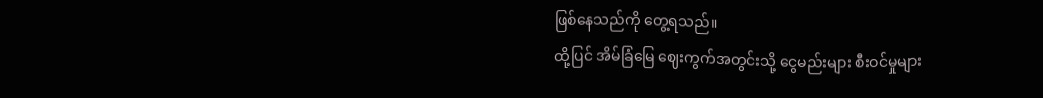ဖြစ်နေသည်ကို တွေ့ရသည်။
ထို့ပြင် အိမ်ခြံမြေ ဈေးကွက်အတွင်းသို့ ငွေမည်းများ စီးဝင်မှုများ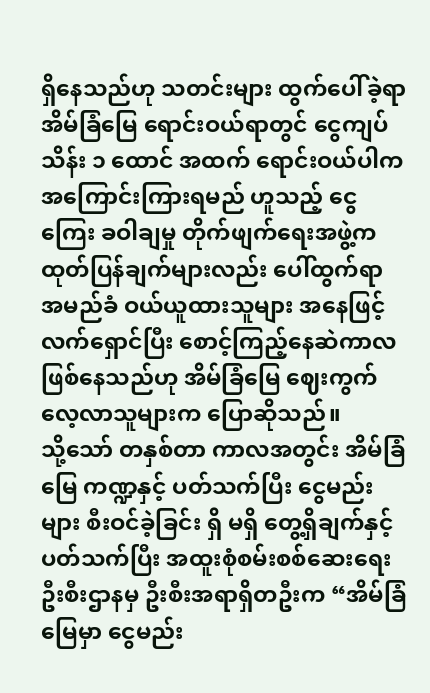ရှိနေသည်ဟု သတင်းများ ထွက်ပေါ်ခဲ့ရာ အိမ်ခြံမြေ ရောင်းဝယ်ရာတွင် ငွေကျပ် သိန်း ၁ ထောင် အထက် ရောင်းဝယ်ပါက အကြောင်းကြားရမည် ဟူသည့် ငွေကြေး ခဝါချမှု တိုက်ဖျက်ရေးအဖွဲ့က ထုတ်ပြန်ချက်များလည်း ပေါ်ထွက်ရာ အမည်ခံ ဝယ်ယူထားသူများ အနေဖြင့် လက်ရှောင်ပြီး စောင့်ကြည့်နေဆဲကာလ ဖြစ်နေသည်ဟု အိမ်ခြံမြေ ဈေးကွက် လေ့လာသူများက ပြောဆိုသည်။
သို့သော် တနှစ်တာ ကာလအတွင်း အိမ်ခြံမြေ ကဏ္ဍနှင့် ပတ်သက်ပြီး ငွေမည်းများ စီးဝင်ခဲ့ခြင်း ရှိ မရှိ တွေ့ရှိချက်နှင့် ပတ်သက်ပြီး အထူးစုံစမ်းစစ်ဆေးရေး ဦးစီးဌာနမှ ဦးစီးအရာရှိတဦးက “အိမ်ခြံမြေမှာ ငွေမည်း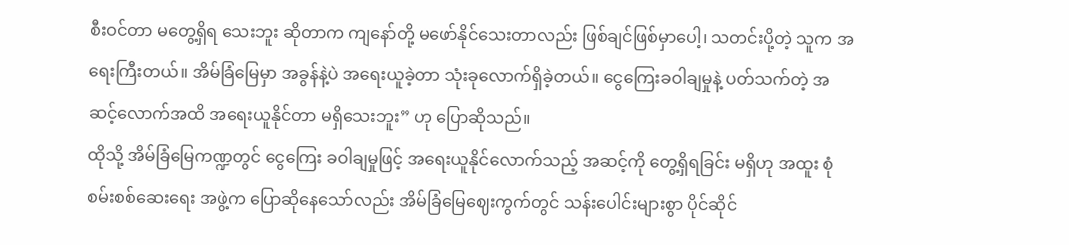စီးဝင်တာ မတွေ့ရှိရ သေးဘူး ဆိုတာက ကျနော်တို့ မဖော်နိုင်သေးတာလည်း ဖြစ်ချင်ဖြစ်မှာပေါ့၊ သတင်းပို့တဲ့ သူက အရေးကြီးတယ်။ အိမ်ခြံမြေမှာ အခွန်နဲ့ပဲ အရေးယူခဲ့တာ သုံးခုလောက်ရှိခဲ့တယ်။ ငွေကြေးခဝါချမှုနဲ့ ပတ်သက်တဲ့ အဆင့်လောက်အထိ အရေးယူနိုင်တာ မရှိသေးဘူး” ဟု ပြောဆိုသည်။
ထိုသို့ အိမ်ခြံမြေကဏ္ဍတွင် ငွေကြေး ခဝါချမှုဖြင့် အရေးယူနိုင်လောက်သည့် အဆင့်ကို တွေ့ရှိရခြင်း မရှိဟု အထူး စုံစမ်းစစ်ဆေးရေး အဖွဲ့က ပြောဆိုနေသော်လည်း အိမ်ခြံမြေဈေးကွက်တွင် သန်းပေါင်းများစွာ ပိုင်ဆိုင်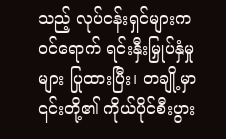သည့် လုပ်ငန်းရှင်များက ဝင်ရောက် ရင်းနှီးမြှုပ်နှံမှုများ ပြုထားပြီး၊ တချို့မှာ ၎င်းတို့၏ ကိုယ်ပိုင်စီးပွား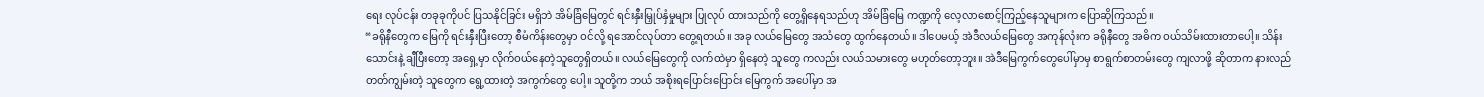ရေး လုပ်ငန်း တခုခုကိုပင် ပြသနိုင်ခြင်း မရှိဘဲ အိမ်ခြံမြေတွင် ရင်းနှီးမြှုပ်နှံမှုများ ပြုလုပ် ထားသည်ကို တွေ့ရှိနေရသည်ဟု အိမ်ခြံမြေ ကဏ္ဍကို လေ့လာစောင့်ကြည့်နေသူများက ပြောဆိုကြသည်။
“ခရိုနီတွေက မြေကို ရင်းနှီးပြီးတော့ စီမံကိန်းတွေမှာ ဝင်လို့ ရအောင်လုပ်တာ တွေ့ရတယ်။ အခု လယ်မြေတွေ အသံတွေ ထွက်နေတယ်။ ဒါပေမယ့် အဲဒီလယ်မြေတွေ အကုန်လုံးက ခရိုနီတွေ အဓိက ဝယ်သိမ်းထားတာပေါ့။ သိန်းသောင်းနဲ့ ချီပြီးတော့ အရှေ့မှာ လိုက်ဝယ်နေတဲ့သူတွေရှိတယ်။ လယ်မြေတွေကို လက်ထဲမှာ ရှိနေတဲ့ သူတွေ ကလည်း လယ်သမားတွေ မဟုတ်တော့ဘူး။ အဲဒီမြေကွက်တွေပေါ်မှာမှ စာရွက်စာတမ်းတွေ ကျလာဖို့ ဆိုတာက နားလည် တတ်ကျွမ်းတဲ့ သူတွေက ရွေ့ထားတဲ့ အကွက်တွေ ပေါ့။ သူတို့က ဘယ် အစိုးရပြောင်းပြောင်း မြေကွက် အပေါ်မှာ အ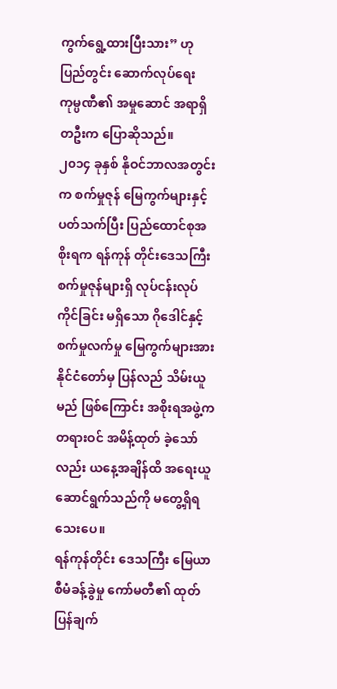ကွက်ရွေ့ထားပြီးသား” ဟု ပြည်တွင်း ဆောက်လုပ်ရေး ကုမ္ပဏီ၏ အမှုဆောင် အရာရှိတဦးက ပြောဆိုသည်။
၂၀၁၄ ခုနှစ် နိုဝင်ဘာလအတွင်းက စက်မှုဇုန် မြေကွက်များနှင့် ပတ်သက်ပြီး ပြည်ထောင်စုအစိုးရက ရန်ကုန် တိုင်းဒေသကြီး စက်မှုဇုန်များရှိ လုပ်ငန်းလုပ် ကိုင်ခြင်း မရှိသော ဂိုဒေါင်နှင့် စက်မှုလက်မှု မြေကွက်များအား နိုင်ငံတော်မှ ပြန်လည် သိမ်းယူမည် ဖြစ်ကြောင်း အစိုးရအဖွဲ့က တရားဝင် အမိန့်ထုတ် ခဲ့သော်လည်း ယနေ့အချိန်ထိ အရေးယူ ဆောင်ရွက်သည်ကို မတွေ့ရှိရသေးပေ။
ရန်ကုန်တိုင်း ဒေသကြီး မြေယာစီမံခန့်ခွဲမှု ကော်မတီ၏ ထုတ်ပြန်ချက်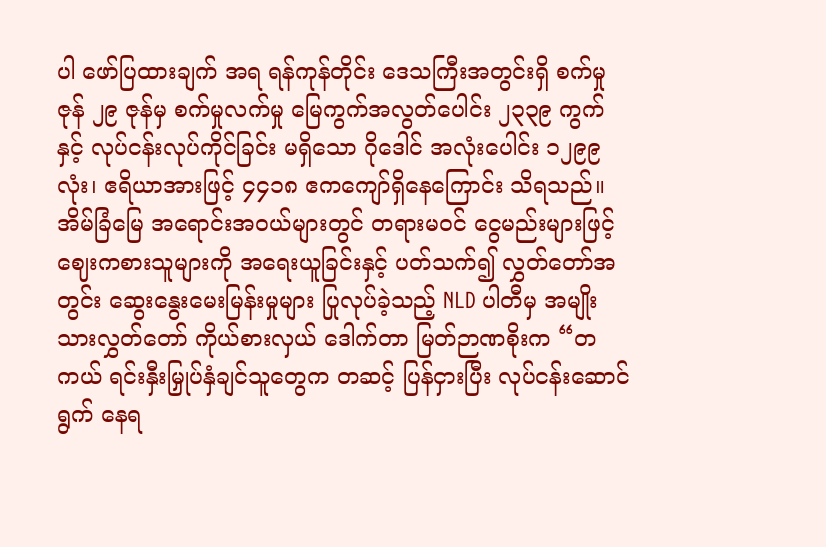ပါ ဖော်ပြထားချက် အရ ရန်ကုန်တိုင်း ဒေသကြီးအတွင်းရှိ စက်မှုဇုန် ၂၉ ဇုန်မှ စက်မှုလက်မှု မြေကွက်အလွတ်ပေါင်း ၂၃၃၉ ကွက်နှင့် လုပ်ငန်းလုပ်ကိုင်ခြင်း မရှိသော ဂိုဒေါင် အလုံးပေါင်း ၁၂၉၉ လုံး၊ ဧရိယာအားဖြင့် ၄၄၁၈ ဧကကျော်ရှိနေကြောင်း သိရသည်။
အိမ်ခြံမြေ အရောင်းအဝယ်များတွင် တရားမဝင် ငွေမည်းများဖြင့် ဈေးကစားသူများကို အရေးယူခြင်းနှင့် ပတ်သက်၍ လွှတ်တော်အတွင်း ဆွေးနွေးမေးမြန်းမှုများ ပြုလုပ်ခဲ့သည့် NLD ပါတီမှ အမျိုးသားလွှတ်တော် ကိုယ်စားလှယ် ဒေါက်တာ မြတ်ဉာဏစိုးက “တကယ် ရင်းနှီးမြှုပ်နှံချင်သူတွေက တဆင့် ပြန်ငှားပြီး လုပ်ငန်းဆောင်ရွက် နေရ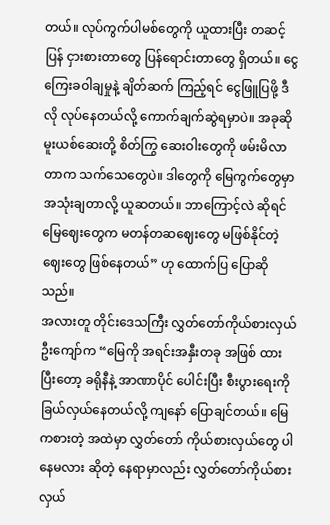တယ်။ လုပ်ကွက်ပါမစ်တွေကို ယူထားပြီး တဆင့်ပြန် ငှားစားတာတွေ ပြန်ရောင်းတာတွေ ရှိတယ်။ ငွေကြေးခဝါချမှုနဲ့ ချိတ်ဆက် ကြည့်ရင် ငွေဖြူပြဖို့ ဒီလို လုပ်နေတယ်လို့ ကောက်ချက်ဆွဲရမှာပဲ။ အခုဆို မူးယစ်ဆေးတို့ စိတ်ကြွ ဆေးဝါးတွေကို ဖမ်းမိလာတာက သက်သေတွေပဲ။ ဒါတွေကို မြေကွက်တွေမှာ အသုံးချတာလို့ ယူဆတယ်။ ဘာကြောင့်လဲ ဆိုရင် မြေဈေးတွေက မတန်တဆဈေးတွေ မဖြစ်နိုင်တဲ့ဈေးတွေ ဖြစ်နေတယ်” ဟု ထောက်ပြ ပြောဆိုသည်။
အလားတူ တိုင်းဒေသကြီး လွှတ်တော်ကိုယ်စားလှယ် ဦးကျော်က “မြေကို အရင်းအနှီးတခု အဖြစ် ထားပြီးတော့ ခရိုနီနဲ့ အာဏာပိုင် ပေါင်းပြီး စီးပွားရေးကို ခြယ်လှယ်နေတယ်လို့ ကျနော် ပြောချင်တယ်။ မြေကစားတဲ့ အထဲမှာ လွှတ်တော် ကိုယ်စားလှယ်တွေ ပါနေမလား ဆိုတဲ့ နေရာမှာလည်း လွှတ်တော်ကိုယ်စားလှယ်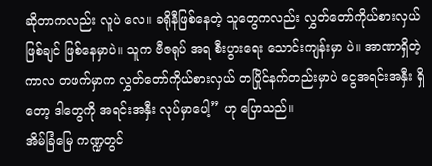ဆိုတာကလည်း လူပဲ လေ။ ခရိုနီဖြစ်နေတဲ့ သူတွေကလည်း လွှတ်တော်ကိုယ်စားလှယ် ဖြစ်ချင် ဖြစ်နေမှာပဲ။ သူက ဗီဇရုပ် အရ စီးပွားရေး သောင်းကျန်းမှာ ပဲ။ အာဏာရှိတဲ့ ကာလ တဖက်မှာက လွှတ်တော်ကိုယ်စားလှယ် တပြိုင်နက်တည်းမှာပဲ ငွေအရင်းအနှီး ရှိတော့ ဒါတွေကို အရင်းအနှီး လုပ်မှာပေါ့” ဟု ပြောသည်။
အိမ်ခြံမြေ ကဏ္ဍတွင်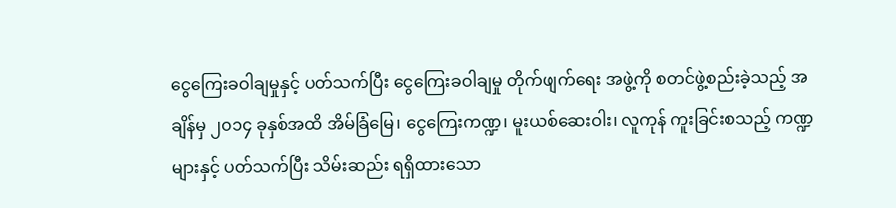ငွေကြေးခဝါချမှုနှင့် ပတ်သက်ပြီး ငွေကြေးခဝါချမှု တိုက်ဖျက်ရေး အဖွဲ့ကို စတင်ဖွဲ့စည်းခဲ့သည့် အချိန်မှ ၂၀၁၄ ခုနှစ်အထိ အိမ်ခြံမြေ၊ ငွေကြေးကဏ္ဍ၊ မူးယစ်ဆေးဝါး၊ လူကုန် ကူးခြင်းစသည့် ကဏ္ဍများနှင့် ပတ်သက်ပြီး သိမ်းဆည်း ရရှိထားသော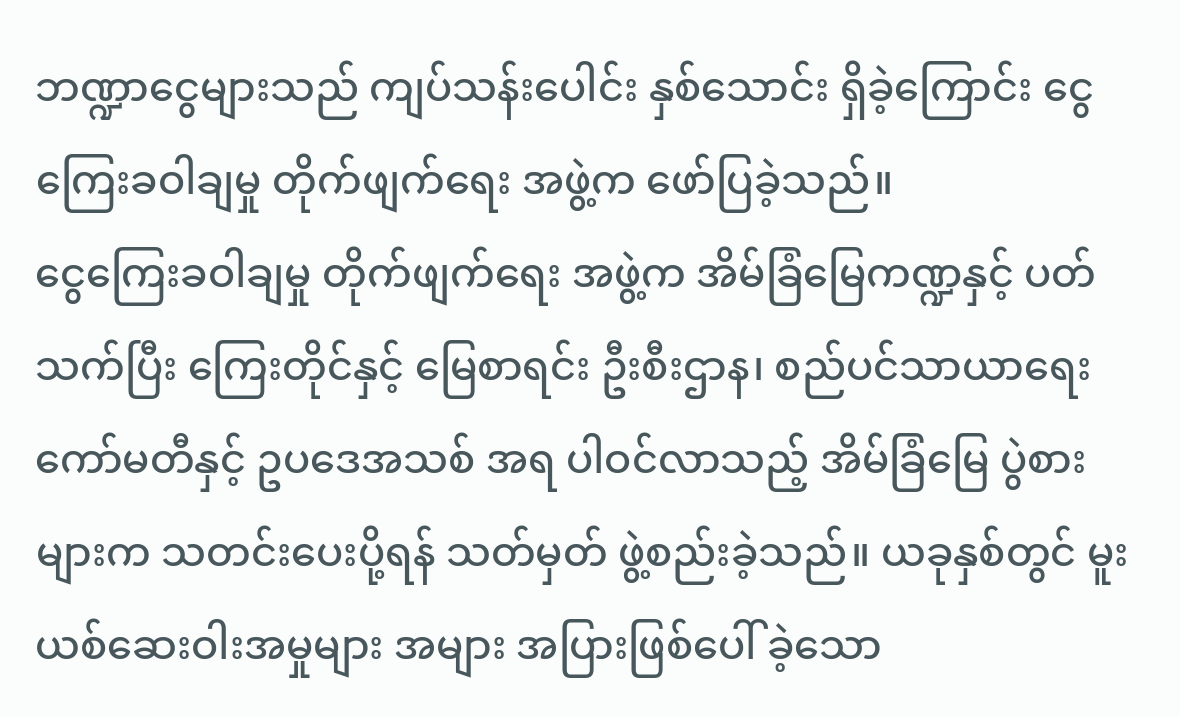ဘဏ္ဍာငွေများသည် ကျပ်သန်းပေါင်း နှစ်သောင်း ရှိခဲ့ကြောင်း ငွေကြေးခဝါချမှု တိုက်ဖျက်ရေး အဖွဲ့က ဖော်ပြခဲ့သည်။
ငွေကြေးခဝါချမှု တိုက်ဖျက်ရေး အဖွဲ့က အိမ်ခြံမြေကဏ္ဍနှင့် ပတ်သက်ပြီး ကြေးတိုင်နှင့် မြေစာရင်း ဦးစီးဌာန၊ စည်ပင်သာယာရေး ကော်မတီနှင့် ဥပဒေအသစ် အရ ပါဝင်လာသည့် အိမ်ခြံမြေ ပွဲစားများက သတင်းပေးပို့ရန် သတ်မှတ် ဖွဲ့စည်းခဲ့သည်။ ယခုနှစ်တွင် မူးယစ်ဆေးဝါးအမှုများ အများ အပြားဖြစ်ပေါ် ခဲ့သော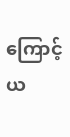ကြောင့် ယ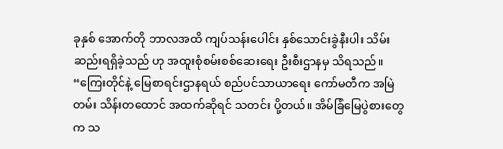ခုနှစ် အောက်တို ဘာလအထိ ကျပ်သန်းပေါင်း နှစ်သောင်းခွဲနီးပါး သိမ်းဆည်းရရှိခဲ့သည် ဟု အထူးစုံစမ်းစစ်ဆေးရေး ဦးစီးဌာနမှ သိရသည်။
“ကြေးတိုင်နဲ့ မြေစာရင်းဌာနရယ် စည်ပင်သာယာရေး ကော်မတီက အမြဲတမ်း သိန်းတထောင် အထက်ဆိုရင် သတင်း ပို့တယ်။ အိမ်ခြံမြေပွဲစားတွေက သ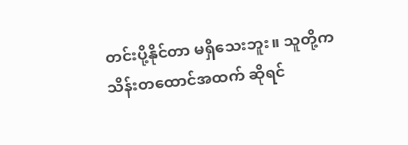တင်းပို့နိုင်တာ မရှိသေးဘူး။ သူတို့က သိန်းတထောင်အထက် ဆိုရင်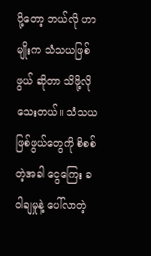ပို့တော့ ဘယ်လို ဟာမျိုးက သံသယဖြစ်ဖွယ် ဆိုတာ သိဖို့လိုသေးတယ်။ သံသယ ဖြစ်ဖွယ်တွေကို စိစစ်တဲ့အခါ ငွေကြေး ခဝါချမှုနဲ့ ပေါ်လာတဲ့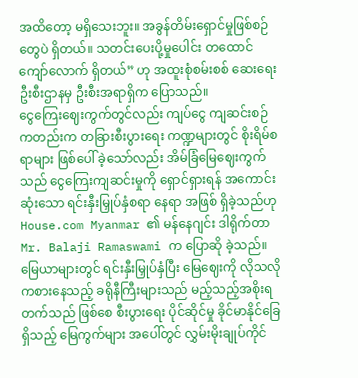အထိတော့ မရှိသေးဘူး။ အခွန်တိမ်းရှောင်မှုဖြစ်စဉ်တွေပဲ ရှိတယ်။ သတင်းပေးပို့မှုပေါင်း တထောင်ကျော်လောက် ရှိတယ်” ဟု အထူးစုံစမ်းစစ် ဆေးရေး ဦးစီးဌာနမှ ဦးစီးအရာရှိက ပြောသည်။
ငွေကြေးဈေးကွက်တွင်လည်း ကျပ်ငွေ ကျဆင်းစဉ်ကတည်းက တခြားစီးပွားရေး ကဏ္ဍများတွင် စိုးရိမ်စရာများ ဖြစ်ပေါ် ခဲ့သော်လည်း အိမ်ခြံမြေဈေးကွက်သည် ငွေကြေးကျဆင်းမှုကို ရှောင်ရှားရန် အကောင်းဆုံးသော ရင်းနှီးမြှုပ်နှံစရာ နေရာ အဖြစ် ရှိခဲ့သည်ဟု House.com Myanmar ၏ မန်နေဂျင်း ဒါရိုက်တာ Mr. Balaji Ramaswami က ပြောဆို ခဲ့သည်။
မြေယာများတွင် ရင်းနှီးမြှုပ်နှံပြီး မြေဈေးကို လိုသလိုကစားနေသည့် ခရိုနီကြီးများသည် မည့်သည့်အစိုးရ တက်သည် ဖြစ်စေ စီးပွားရေး ပိုင်ဆိုင်မှု ခိုင်မာနိုင်ခြေ ရှိသည့် မြေကွက်များ အပေါ်တွင် လွှမ်းမိုးချုပ်ကိုင်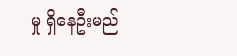မှု ရှိနေဦးမည်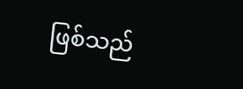ဖြစ်သည်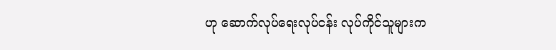ဟု ဆောက်လုပ်ရေးလုပ်ငန်း လုပ်ကိုင်သူများက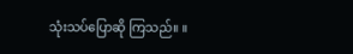သုံးသပ်ပြောဆို ကြသည်။ ။